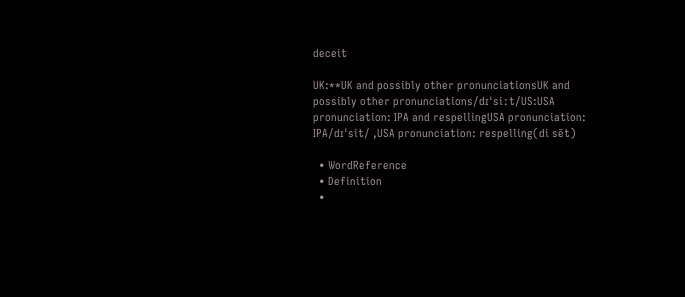deceit

UK:**UK and possibly other pronunciationsUK and possibly other pronunciations/dɪˈsiːt/US:USA pronunciation: IPA and respellingUSA pronunciation: IPA/dɪˈsit/ ,USA pronunciation: respelling(di sēt)

  • WordReference
  • Definition
  •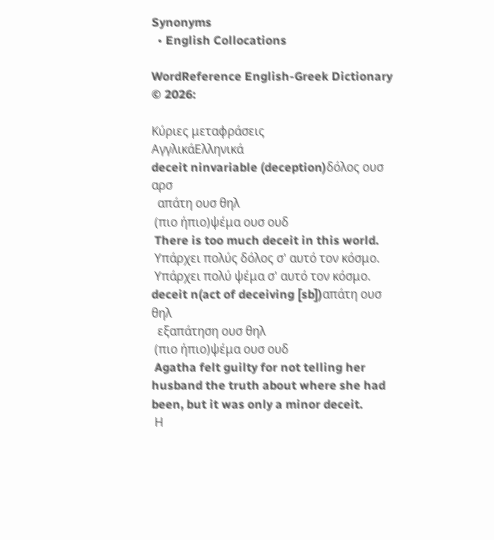Synonyms
  • English Collocations

WordReference English-Greek Dictionary © 2026:

Κύριες μεταφράσεις
ΑγγλικάΕλληνικά
deceit ninvariable (deception)δόλος ουσ αρσ
  απάτη ουσ θηλ
 (πιο ήπιο)ψέμα ουσ ουδ
 There is too much deceit in this world.
 Υπάρχει πολύς δόλος σ' αυτό τον κόσμο.
 Υπάρχει πολύ ψέμα σ' αυτό τον κόσμο.
deceit n(act of deceiving [sb])απάτη ουσ θηλ
  εξαπάτηση ουσ θηλ
 (πιο ήπιο)ψέμα ουσ ουδ
 Agatha felt guilty for not telling her husband the truth about where she had been, but it was only a minor deceit.
 Η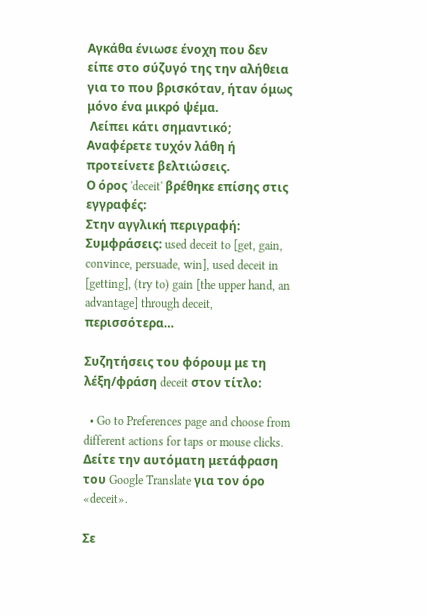Αγκάθα ένιωσε ένοχη που δεν είπε στο σύζυγό της την αλήθεια για το που βρισκόταν, ήταν όμως μόνο ένα μικρό ψέμα.
 Λείπει κάτι σημαντικό; Αναφέρετε τυχόν λάθη ή προτείνετε βελτιώσεις.
Ο όρος 'deceit' βρέθηκε επίσης στις εγγραφές:
Στην αγγλική περιγραφή:
Συμφράσεις: used deceit to [get, gain, convince, persuade, win], used deceit in [getting], (try to) gain [the upper hand, an advantage] through deceit, περισσότερα…

Συζητήσεις του φόρουμ με τη λέξη/φράση deceit στον τίτλο:

  • Go to Preferences page and choose from different actions for taps or mouse clicks.
Δείτε την αυτόματη μετάφραση του Google Translate για τον όρο «deceit».

Σε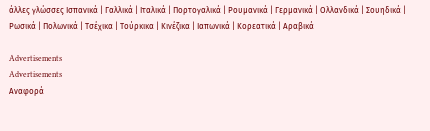άλλες γλώσσες Ισπανικά | Γαλλικά | Ιταλικά | Πορτογαλικά | Ρουμανικά | Γερμανικά | Ολλανδικά | Σουηδικά | Ρωσικά | Πολωνικά | Τσέχικα | Τούρκικα | Κινέζικα | Ιαπωνικά | Κορεατικά | Αραβικά

Advertisements
Advertisements
Αναφορά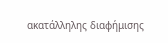ακατάλληλης διαφήμισης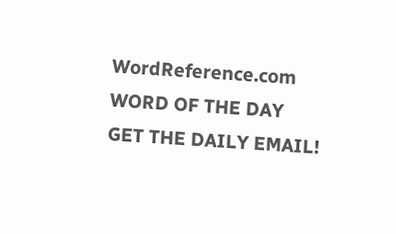WordReference.com
WORD OF THE DAY
GET THE DAILY EMAIL!